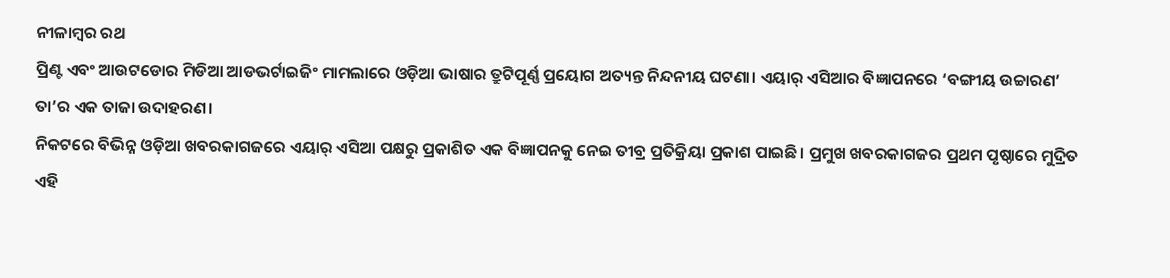ନୀଳାମ୍ବର ରଥ
ପ୍ରିଣ୍ଟ ଏବଂ ଆଉଟଡୋର ମିଡିଆ ଆଡଭର୍ଟାଇଜିଂ ମାମଲାରେ ଓଡ଼ିଆ ଭାଷାର ତ୍ରୁଟିପୂର୍ଣ୍ଣ ପ୍ରୟୋଗ ଅତ୍ୟନ୍ତ ନିନ୍ଦନୀୟ ଘଟଣା। ଏୟାର୍ ଏସିଆର ବିଜ୍ଞାପନରେ ‘ବଙ୍ଗୀୟ ଉଚ୍ଚାରଣ’ ତା’ର ଏକ ତାଜା ଉଦାହରଣ।
ନିକଟରେ ବିଭିନ୍ନ ଓଡ଼ିଆ ଖବରକାଗଜରେ ଏୟାର୍ ଏସିଆ ପକ୍ଷରୁ ପ୍ରକାଶିତ ଏକ ବିଜ୍ଞାପନକୁ ନେଇ ତୀବ୍ର ପ୍ରତିକ୍ରିୟା ପ୍ରକାଶ ପାଇଛି। ପ୍ରମୁଖ ଖବରକାଗଜର ପ୍ରଥମ ପୃଷ୍ଠାରେ ମୁଦ୍ରିତ ଏହି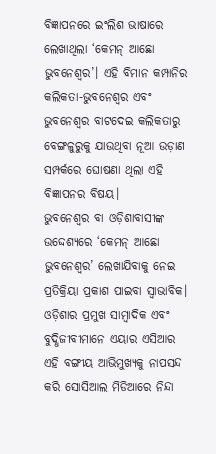ବିଜ୍ଞାପନରେ ଇଂଲିଶ ଭାଷାରେ ଲେଖାଥିଲା ‘କେମନ୍ ଆଛୋ ଭୁବନେଶ୍ୱର’। ଏହି ବିମାନ କମ୍ପାନିର କଲିକତା-ଭୁବନେଶ୍ୱର ଏବଂ ଭୁବନେଶ୍ୱର ବାଟଦେଇ କଲିକତାରୁ ବେଙ୍ଗଳୁରୁକୁ ଯାଉଥିବା ନୂଆ ଉଡ଼ାଣ ସମ୍ପର୍କରେ ଘୋଷଣା ଥିଲା ଏହି ବିଜ୍ଞାପନର ବିଷୟ।
ଭୁବନେଶ୍ୱର ବା ଓଡ଼ିଶାବାସୀଙ୍କ ଉଦ୍ଦେଶ୍ୟରେ ‘କେମନ୍ ଆଛୋ ଭୁବନେଶ୍ୱର’ ଲେଖାଯିବାକୁ ନେଇ ପ୍ରତିକ୍ରିୟା ପ୍ରକାଶ ପାଇବା ସ୍ୱାଭାବିକ। ଓଡ଼ିଶାର ପ୍ରମୁଖ ସାମ୍ବାଦିକ ଏବଂ ବୁଦ୍ଧିଜୀବୀମାନେ ଏୟାର ଏସିଆର ଏହି ବଙ୍ଗୀୟ ଆଭିମୁଖ୍ୟକୁ ନାପସନ୍ଦ କରି ସୋସିଆଲ ମିଡିଆରେ ନିନ୍ଦା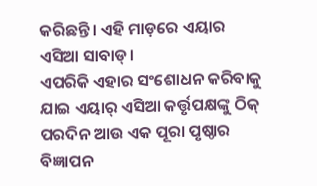କରିଛନ୍ତି। ଏହି ମାଡ଼ରେ ଏୟାର ଏସିଆ ସାବାଡ୍।
ଏପରିକି ଏହାର ସଂଶୋଧନ କରିବାକୁ ଯାଇ ଏୟାର୍ ଏସିଆ କର୍ତ୍ତୃପକ୍ଷଙ୍କୁ ଠିକ୍ ପରଦିନ ଆଉ ଏକ ପୂରା ପୃଷ୍ଠାର ବିଜ୍ଞାପନ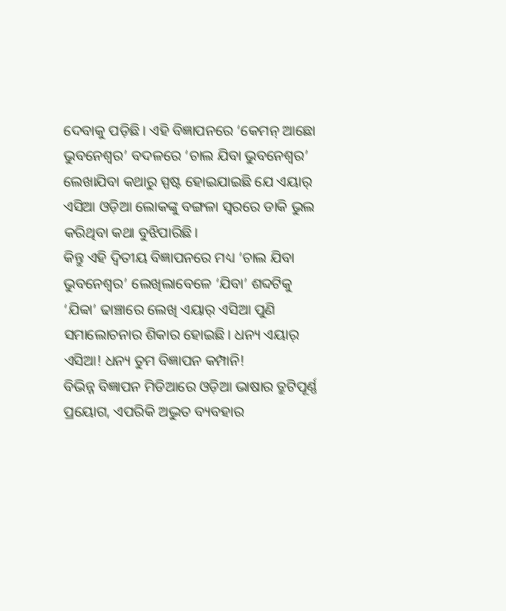ଦେବାକୁ ପଡ଼ିଛି। ଏହି ବିଜ୍ଞାପନରେ ‘କେମନ୍ ଆଛୋ ଭୁବନେଶ୍ୱର’ ବଦଳରେ ‘ଚାଲ ଯିବା ଭୁବନେଶ୍ୱର’ ଲେଖାଯିବା କଥାରୁ ସ୍ପଷ୍ଟ ହୋଇଯାଇଛି ଯେ ଏୟାର୍ ଏସିଆ ଓଡ଼ିଆ ଲୋକଙ୍କୁ ବଙ୍ଗଳା ସ୍ୱରରେ ଡାକି ଭୁଲ କରିଥିବା କଥା ବୁଝିପାରିଛି।
କିନ୍ତୁ ଏହି ଦ୍ୱିତୀୟ ବିଜ୍ଞାପନରେ ମଧ୍ୟ ‘ଚାଲ ଯିବା ଭୁବନେଶ୍ୱର’ ଲେଖିଲାବେଳେ ‘ଯିବା’ ଶବ୍ଦଟିକୁ ‘ଯିବ୍ବା’ ଢାଞ୍ଚାରେ ଲେଖି ଏୟାର୍ ଏସିଆ ପୁଣି ସମାଲୋଚନାର ଶିକାର ହୋଇଛି। ଧନ୍ୟ ଏୟାର୍ ଏସିଆ! ଧନ୍ୟ ତୁମ ବିଜ୍ଞାପନ କମ୍ପାନି!
ବିଭିନ୍ନ ବିଜ୍ଞାପନ ମିଡିଆରେ ଓଡ଼ିଆ ଭାଷାର ତ୍ରୁଟିପୂର୍ଣ୍ଣ ପ୍ରୟୋଗ, ଏପରିକି ଅଦ୍ଭୁତ ବ୍ୟବହାର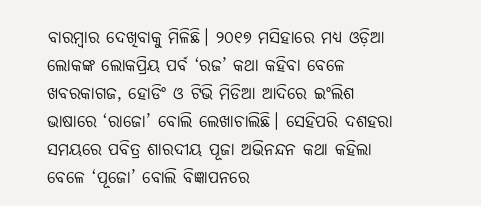ବାରମ୍ବାର ଦେଖିବାକୁ ମିଳିଛି। ୨୦୧୭ ମସିହାରେ ମଧ୍ୟ ଓଡ଼ିଆ ଲୋକଙ୍କ ଲୋକପ୍ରିୟ ପର୍ବ ‘ରଜ’ କଥା କହିବା ବେଳେ ଖବରକାଗଜ, ହୋଡିଂ ଓ ଟିଭି ମିଡିଆ ଆଦିରେ ଇଂଲିଶ ଭାଷାରେ ‘ରାଜୋ’ ବୋଲି ଲେଖାଚାଲିଛି। ସେହିପରି ଦଶହରା ସମୟରେ ପବିତ୍ର ଶାରଦୀୟ ପୂଜା ଅଭିନନ୍ଦନ କଥା କହିଲା ବେଳେ ‘ପୂଜୋ’ ବୋଲି ବିଜ୍ଞାପନରେ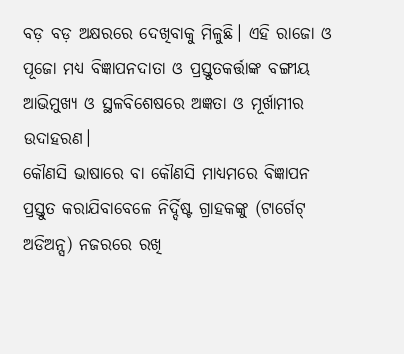ବଡ଼ ବଡ଼ ଅକ୍ଷରରେ ଦେଖିବାକୁ ମିଳୁଛି। ଏହି ରାଜୋ ଓ ପୂଜୋ ମଧ୍ୟ ବିଜ୍ଞାପନଦାତା ଓ ପ୍ରସ୍ତୁତକର୍ତ୍ତାଙ୍କ ବଙ୍ଗୀୟ ଆଭିମୁଖ୍ୟ ଓ ସ୍ଥଳବିଶେଷରେ ଅଜ୍ଞତା ଓ ମୂର୍ଖାମୀର ଉଦାହରଣ।
କୌଣସି ଭାଷାରେ ବା କୌଣସି ମାଧ୍ୟମରେ ବିଜ୍ଞାପନ ପ୍ରସ୍ତୁତ କରାଯିବାବେଳେ ନିର୍ଦ୍ଦିଷ୍ଟ ଗ୍ରାହକଙ୍କୁ (ଟାର୍ଗେଟ୍ ଅଡିଅନ୍ସ) ନଜରରେ ରଖି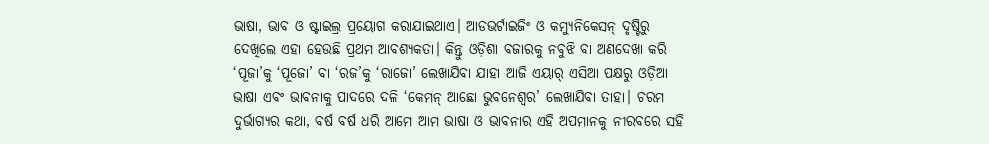ଭାଷା, ଭାବ ଓ ଷ୍ଟାଇଲ୍ର ପ୍ରୟୋଗ କରାଯାଇଥାଏ। ଆଡଭର୍ଟାଇଜିଂ ଓ କମ୍ୟୁନିକେସନ୍ ଦୃଷ୍ଟିରୁ ଦେଖିଲେ ଏହା ହେଉଛି ପ୍ରଥମ ଆବଶ୍ୟକତା। କିନ୍ତୁ ଓଡ଼ିଶା ବଜାରକୁ ନବୁଝି ବା ଅଣଦେଖା କରି ‘ପୂଜା’କୁ ‘ପୂଜୋ’ ବା ‘ରଜ’କୁ ‘ରାଜୋ’ ଲେଖାଯିବା ଯାହା ଆଜି ଏୟାର୍ ଏସିଆ ପକ୍ଷରୁ ଓଡ଼ିଆ ଭାଷା ଏବଂ ଭାବନାକୁ ପାଦରେ ଦଳି ‘କେମନ୍ ଆଛୋ ଭୁବନେଶ୍ୱର’ ଲେଖାଯିବା ତାହା। ଚରମ ଦୁର୍ଭାଗ୍ୟର କଥା, ବର୍ଷ ବର୍ଷ ଧରି ଆମେ ଆମ ଭାଷା ଓ ଭାବନାର ଏହି ଅପମାନକୁ ନୀରବରେ ସହି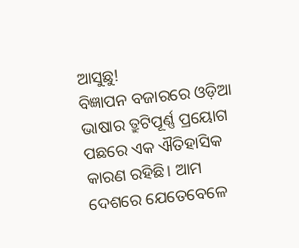ଆସୁଛୁ!
ବିଜ୍ଞାପନ ବଜାରରେ ଓଡ଼ିଆ ଭାଷାର ତ୍ରୁଟିପୂର୍ଣ୍ଣ ପ୍ରୟୋଗ ପଛରେ ଏକ ଐତିହାସିକ କାରଣ ରହିଛି। ଆମ ଦେଶରେ ଯେତେବେଳେ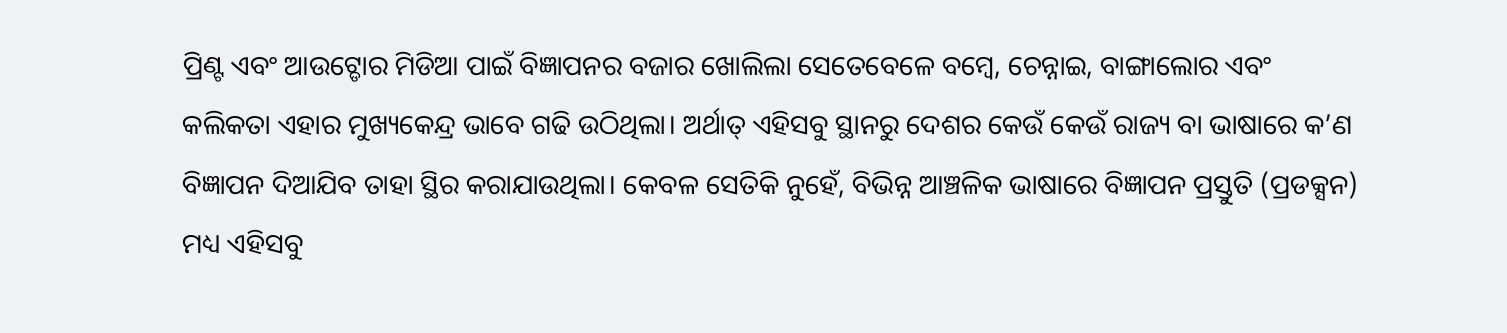ପ୍ରିଣ୍ଟ ଏବଂ ଆଉଟ୍ଡୋର ମିଡିଆ ପାଇଁ ବିଜ୍ଞାପନର ବଜାର ଖୋଲିଲା ସେତେବେଳେ ବମ୍ବେ, ଚେନ୍ନାଇ, ବାଙ୍ଗାଲୋର ଏବଂ କଲିକତା ଏହାର ମୁଖ୍ୟକେନ୍ଦ୍ର ଭାବେ ଗଢି ଉଠିଥିଲା। ଅର୍ଥାତ୍ ଏହିସବୁ ସ୍ଥାନରୁ ଦେଶର କେଉଁ କେଉଁ ରାଜ୍ୟ ବା ଭାଷାରେ କ’ଣ ବିଜ୍ଞାପନ ଦିଆଯିବ ତାହା ସ୍ଥିର କରାଯାଉଥିଲା। କେବଳ ସେତିକି ନୁହେଁ, ବିଭିନ୍ନ ଆଞ୍ଚଳିକ ଭାଷାରେ ବିଜ୍ଞାପନ ପ୍ରସ୍ତୁତି (ପ୍ରଡକ୍ସନ) ମଧ୍ୟ ଏହିସବୁ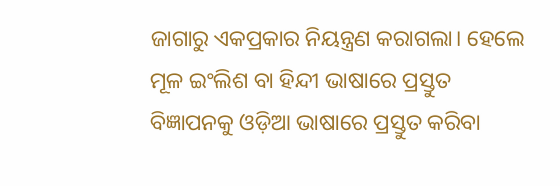ଜାଗାରୁ ଏକପ୍ରକାର ନିୟନ୍ତ୍ରଣ କରାଗଲା। ହେଲେ ମୂଳ ଇଂଲିଶ ବା ହିନ୍ଦୀ ଭାଷାରେ ପ୍ରସ୍ତୁତ ବିଜ୍ଞାପନକୁ ଓଡ଼ିଆ ଭାଷାରେ ପ୍ରସ୍ତୁତ କରିବା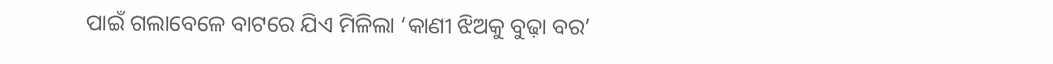ପାଇଁ ଗଲାବେଳେ ବାଟରେ ଯିଏ ମିଳିଲା ‘କାଣୀ ଝିଅକୁ ବୁଢ଼ା ବର’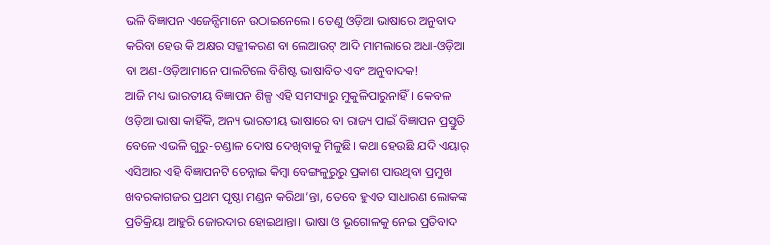ଭଳି ବିଜ୍ଞାପନ ଏଜେନ୍ସିମାନେ ଉଠାଇନେଲେ। ତେଣୁ ଓଡ଼ିଆ ଭାଷାରେ ଅନୁବାଦ କରିବା ହେଉ କି ଅକ୍ଷର ସଜ୍ଜୀକରଣ ବା ଲେଆଉଟ୍ ଆଦି ମାମଲାରେ ଅଧା-ଓଡ଼ିଆ ବା ଅଣ-ଓଡ଼ିଆମାନେ ପାଲଟିଲେ ବିଶିଷ୍ଟ ଭାଷାବିତ ଏବଂ ଅନୁବାଦକ!
ଆଜି ମଧ୍ୟ ଭାରତୀୟ ବିଜ୍ଞାପନ ଶିଳ୍ପ ଏହି ସମସ୍ୟାରୁ ମୁକୁଳିପାରୁନାହିଁ। କେବଳ ଓଡ଼ିଆ ଭାଷା କାହିଁକି, ଅନ୍ୟ ଭାରତୀୟ ଭାଷାରେ ବା ରାଜ୍ୟ ପାଇଁ ବିଜ୍ଞାପନ ପ୍ରସ୍ତୁତି ବେଳେ ଏଭଳି ଗୁରୁ-ଚଣ୍ଡାଳ ଦୋଷ ଦେଖିବାକୁ ମିଳୁଛି। କଥା ହେଉଛି ଯଦି ଏୟାର୍ ଏସିଆର ଏହି ବିଜ୍ଞାପନଟି ଚେନ୍ନାଇ କିମ୍ବା ବେଙ୍ଗଳୁରୁରୁ ପ୍ରକାଶ ପାଉଥିବା ପ୍ରମୁଖ ଖବରକାଗଜର ପ୍ରଥମ ପୃଷ୍ଠା ମଣ୍ଡନ କରିଥା’ନ୍ତା, ତେବେ ହୁଏତ ସାଧାରଣ ଲୋକଙ୍କ ପ୍ରତିକ୍ରିୟା ଆହୁରି ଜୋରଦାର ହୋଇଥାନ୍ତା। ଭାଷା ଓ ଭୂଗୋଳକୁ ନେଇ ପ୍ରତିବାଦ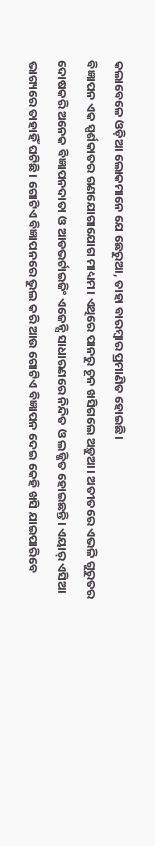କଲାବେଳେ ଓଡ଼ିଆ ଲୋକମାନେ ଯେ ଛେରୁଆ, ତାହା ବାରମ୍ବାର ପ୍ରମାଣିତ ହୋଇଛି।
ବିଜ୍ଞାପନ ଏକ ସ୍ପର୍ଶକାତର ଗଣଯୋଗାଯୋଗ ମାଧ୍ୟମ। ଏଥିରେ ପାନରୁ ଚୂନ ଖସିଗଲେ ଅଡ଼ୁଆ। ଅତୀତରେ ଏଭଳି ଗୁରୁତର ଦୋଷକରି ଅନେକ ବିଜ୍ଞାପନଦାତା ଓ ଆଡଭର୍ଟାଇଜିଂ ଏଜେନ୍ସି ସାଧାରଣରେ ନିନ୍ଦିତ ଓ ଲଜ୍ଜିତ ହୋଇଛନ୍ତି। ଏୟାର୍ ଏସିଆ ଭାଗ୍ୟରେ ତାହାହିଁ ଘଟିଛି। ଗୋଟିଏ ବିଜ୍ଞାପନରେ ଭୁଲ କରି ଆଉ ଗୋଟିଏ ବିଜ୍ଞାପନ ଦେଇ କେହି ଖସି ଯାଇପାରିବେ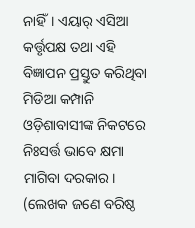ନାହିଁ। ଏୟାର୍ ଏସିଆ କର୍ତ୍ତୃପକ୍ଷ ତଥା ଏହି ବିଜ୍ଞାପନ ପ୍ରସ୍ତୁତ କରିଥିବା ମିଡିଆ କମ୍ପାନି ଓଡ଼ିଶାବାସୀଙ୍କ ନିକଟରେ ନିଃସର୍ତ୍ତ ଭାବେ କ୍ଷମା ମାଗିବା ଦରକାର।
(ଲେଖକ ଜଣେ ବରିଷ୍ଠ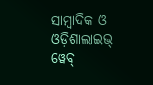ସାମ୍ବାଦିକ ଓ ଓଡ଼ିଶାଲାଇଭ୍ ୱେବ୍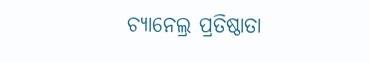ଚ୍ୟାନେଲ୍ର ପ୍ରତିଷ୍ଠାତା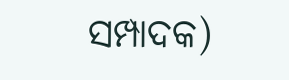ସମ୍ପାଦକ)